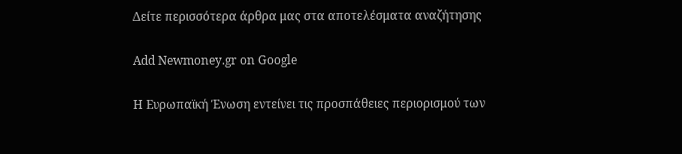Δείτε περισσότερα άρθρα μας στα αποτελέσματα αναζήτησης

Add Newmoney.gr on Google

Η Ευρωπαϊκή Ένωση εντείνει τις προσπάθειες περιορισμού των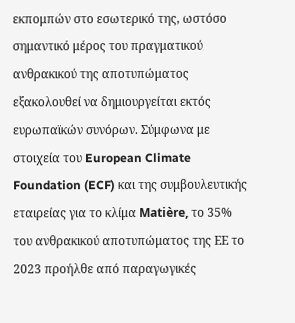εκπομπών στο εσωτερικό της, ωστόσο σημαντικό μέρος του πραγματικού ανθρακικού της αποτυπώματος εξακολουθεί να δημιουργείται εκτός ευρωπαϊκών συνόρων. Σύμφωνα με στοιχεία του European Climate Foundation (ECF) και της συμβουλευτικής εταιρείας για το κλίμα Matière, το 35% του ανθρακικού αποτυπώματος της ΕΕ το 2023 προήλθε από παραγωγικές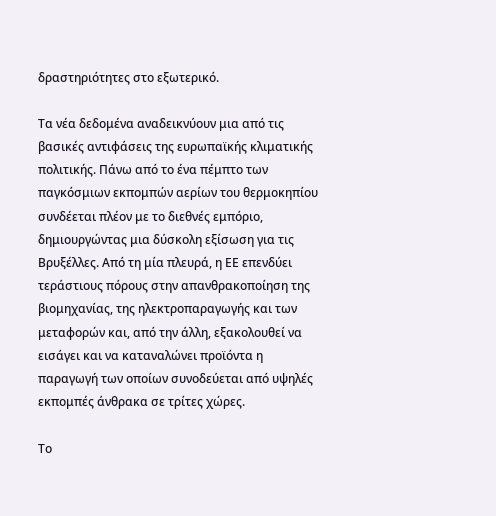δραστηριότητες στο εξωτερικό.

Τα νέα δεδομένα αναδεικνύουν μια από τις βασικές αντιφάσεις της ευρωπαϊκής κλιματικής πολιτικής. Πάνω από το ένα πέμπτο των παγκόσμιων εκπομπών αερίων του θερμοκηπίου συνδέεται πλέον με το διεθνές εμπόριο, δημιουργώντας μια δύσκολη εξίσωση για τις Βρυξέλλες. Από τη μία πλευρά, η ΕΕ επενδύει τεράστιους πόρους στην απανθρακοποίηση της βιομηχανίας, της ηλεκτροπαραγωγής και των μεταφορών και, από την άλλη, εξακολουθεί να εισάγει και να καταναλώνει προϊόντα η παραγωγή των οποίων συνοδεύεται από υψηλές εκπομπές άνθρακα σε τρίτες χώρες.

Το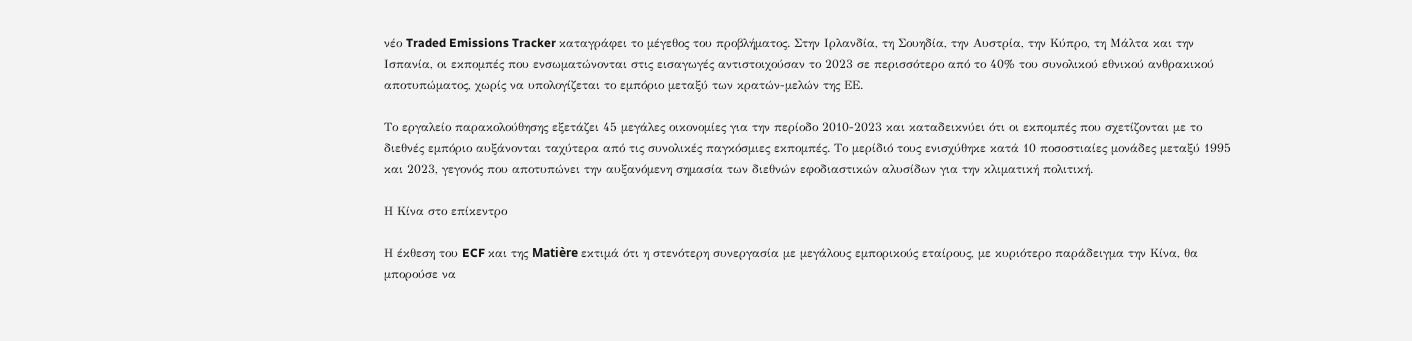νέο Traded Emissions Tracker καταγράφει το μέγεθος του προβλήματος. Στην Ιρλανδία, τη Σουηδία, την Αυστρία, την Κύπρο, τη Μάλτα και την Ισπανία, οι εκπομπές που ενσωματώνονται στις εισαγωγές αντιστοιχούσαν το 2023 σε περισσότερο από το 40% του συνολικού εθνικού ανθρακικού αποτυπώματος, χωρίς να υπολογίζεται το εμπόριο μεταξύ των κρατών-μελών της ΕΕ.

Το εργαλείο παρακολούθησης εξετάζει 45 μεγάλες οικονομίες για την περίοδο 2010-2023 και καταδεικνύει ότι οι εκπομπές που σχετίζονται με το διεθνές εμπόριο αυξάνονται ταχύτερα από τις συνολικές παγκόσμιες εκπομπές. Το μερίδιό τους ενισχύθηκε κατά 10 ποσοστιαίες μονάδες μεταξύ 1995 και 2023, γεγονός που αποτυπώνει την αυξανόμενη σημασία των διεθνών εφοδιαστικών αλυσίδων για την κλιματική πολιτική.

Η Κίνα στο επίκεντρο

Η έκθεση του ECF και της Matière εκτιμά ότι η στενότερη συνεργασία με μεγάλους εμπορικούς εταίρους, με κυριότερο παράδειγμα την Κίνα, θα μπορούσε να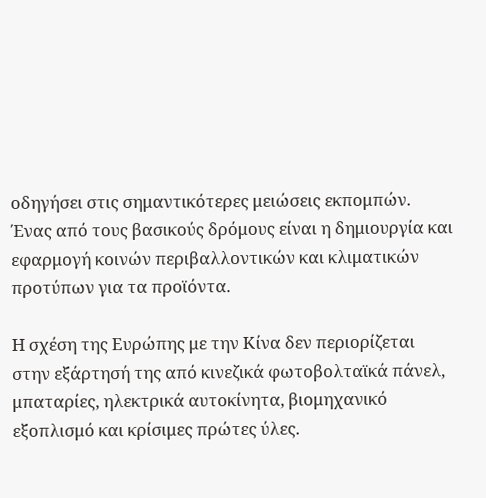οδηγήσει στις σημαντικότερες μειώσεις εκπομπών. Ένας από τους βασικούς δρόμους είναι η δημιουργία και εφαρμογή κοινών περιβαλλοντικών και κλιματικών προτύπων για τα προϊόντα.

Η σχέση της Ευρώπης με την Κίνα δεν περιορίζεται στην εξάρτησή της από κινεζικά φωτοβολταϊκά πάνελ, μπαταρίες, ηλεκτρικά αυτοκίνητα, βιομηχανικό εξοπλισμό και κρίσιμες πρώτες ύλες.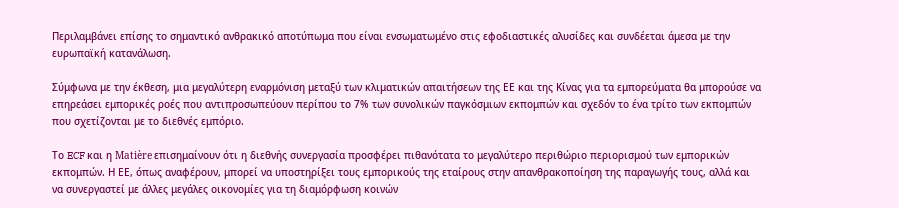Περιλαμβάνει επίσης το σημαντικό ανθρακικό αποτύπωμα που είναι ενσωματωμένο στις εφοδιαστικές αλυσίδες και συνδέεται άμεσα με την ευρωπαϊκή κατανάλωση.

Σύμφωνα με την έκθεση, μια μεγαλύτερη εναρμόνιση μεταξύ των κλιματικών απαιτήσεων της ΕΕ και της Κίνας για τα εμπορεύματα θα μπορούσε να επηρεάσει εμπορικές ροές που αντιπροσωπεύουν περίπου το 7% των συνολικών παγκόσμιων εκπομπών και σχεδόν το ένα τρίτο των εκπομπών που σχετίζονται με το διεθνές εμπόριο.

Το ECF και η Matière επισημαίνουν ότι η διεθνής συνεργασία προσφέρει πιθανότατα το μεγαλύτερο περιθώριο περιορισμού των εμπορικών εκπομπών. Η ΕΕ, όπως αναφέρουν, μπορεί να υποστηρίξει τους εμπορικούς της εταίρους στην απανθρακοποίηση της παραγωγής τους, αλλά και να συνεργαστεί με άλλες μεγάλες οικονομίες για τη διαμόρφωση κοινών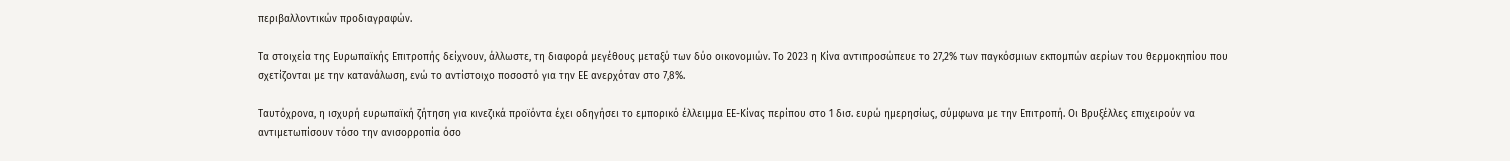περιβαλλοντικών προδιαγραφών.

Τα στοιχεία της Ευρωπαϊκής Επιτροπής δείχνουν, άλλωστε, τη διαφορά μεγέθους μεταξύ των δύο οικονομιών. Το 2023 η Κίνα αντιπροσώπευε το 27,2% των παγκόσμιων εκπομπών αερίων του θερμοκηπίου που σχετίζονται με την κατανάλωση, ενώ το αντίστοιχο ποσοστό για την ΕΕ ανερχόταν στο 7,8%.

Ταυτόχρονα, η ισχυρή ευρωπαϊκή ζήτηση για κινεζικά προϊόντα έχει οδηγήσει το εμπορικό έλλειμμα ΕΕ-Κίνας περίπου στο 1 δισ. ευρώ ημερησίως, σύμφωνα με την Επιτροπή. Οι Βρυξέλλες επιχειρούν να αντιμετωπίσουν τόσο την ανισορροπία όσο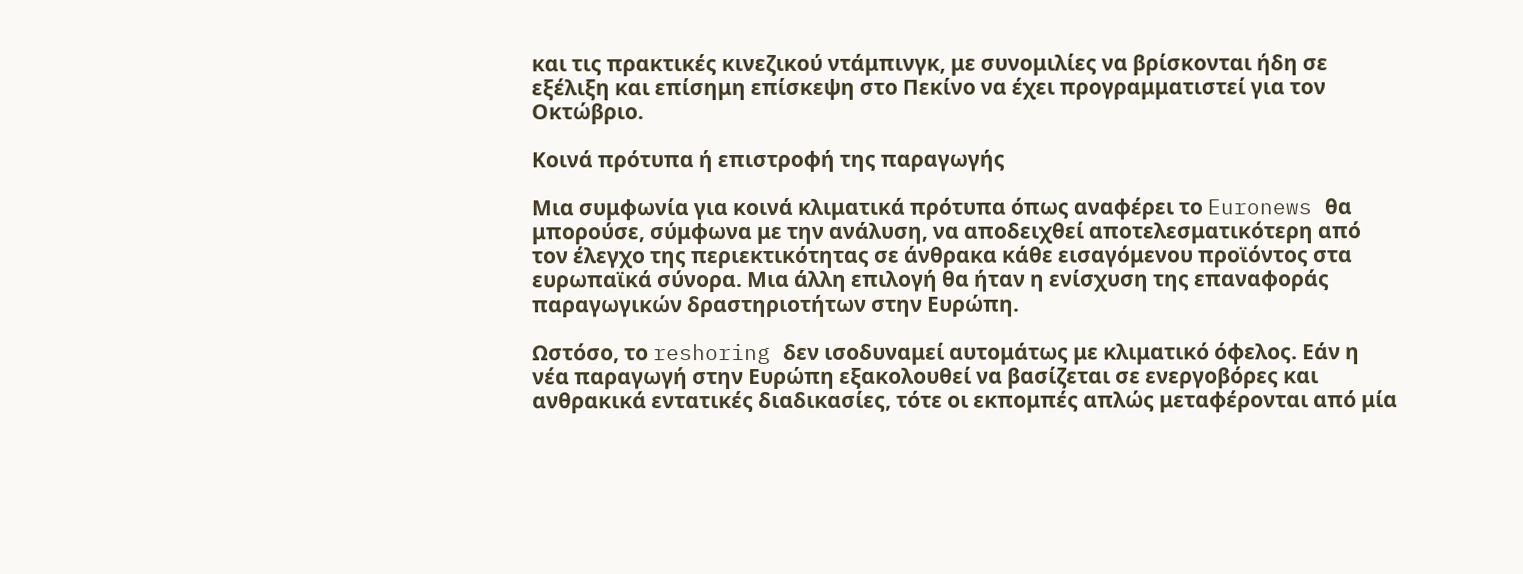και τις πρακτικές κινεζικού ντάμπινγκ, με συνομιλίες να βρίσκονται ήδη σε εξέλιξη και επίσημη επίσκεψη στο Πεκίνο να έχει προγραμματιστεί για τον Οκτώβριο.

Κοινά πρότυπα ή επιστροφή της παραγωγής

Μια συμφωνία για κοινά κλιματικά πρότυπα όπως αναφέρει το Euronews θα μπορούσε, σύμφωνα με την ανάλυση, να αποδειχθεί αποτελεσματικότερη από τον έλεγχο της περιεκτικότητας σε άνθρακα κάθε εισαγόμενου προϊόντος στα ευρωπαϊκά σύνορα. Μια άλλη επιλογή θα ήταν η ενίσχυση της επαναφοράς παραγωγικών δραστηριοτήτων στην Ευρώπη.

Ωστόσο, το reshoring δεν ισοδυναμεί αυτομάτως με κλιματικό όφελος. Εάν η νέα παραγωγή στην Ευρώπη εξακολουθεί να βασίζεται σε ενεργοβόρες και ανθρακικά εντατικές διαδικασίες, τότε οι εκπομπές απλώς μεταφέρονται από μία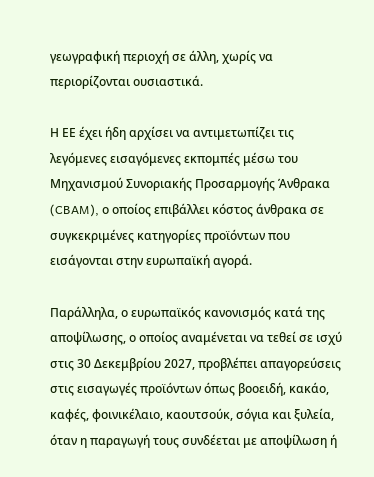γεωγραφική περιοχή σε άλλη, χωρίς να περιορίζονται ουσιαστικά.

Η ΕΕ έχει ήδη αρχίσει να αντιμετωπίζει τις λεγόμενες εισαγόμενες εκπομπές μέσω του Μηχανισμού Συνοριακής Προσαρμογής Άνθρακα (CBAM), ο οποίος επιβάλλει κόστος άνθρακα σε συγκεκριμένες κατηγορίες προϊόντων που εισάγονται στην ευρωπαϊκή αγορά.

Παράλληλα, ο ευρωπαϊκός κανονισμός κατά της αποψίλωσης, ο οποίος αναμένεται να τεθεί σε ισχύ στις 30 Δεκεμβρίου 2027, προβλέπει απαγορεύσεις στις εισαγωγές προϊόντων όπως βοοειδή, κακάο, καφές, φοινικέλαιο, καουτσούκ, σόγια και ξυλεία, όταν η παραγωγή τους συνδέεται με αποψίλωση ή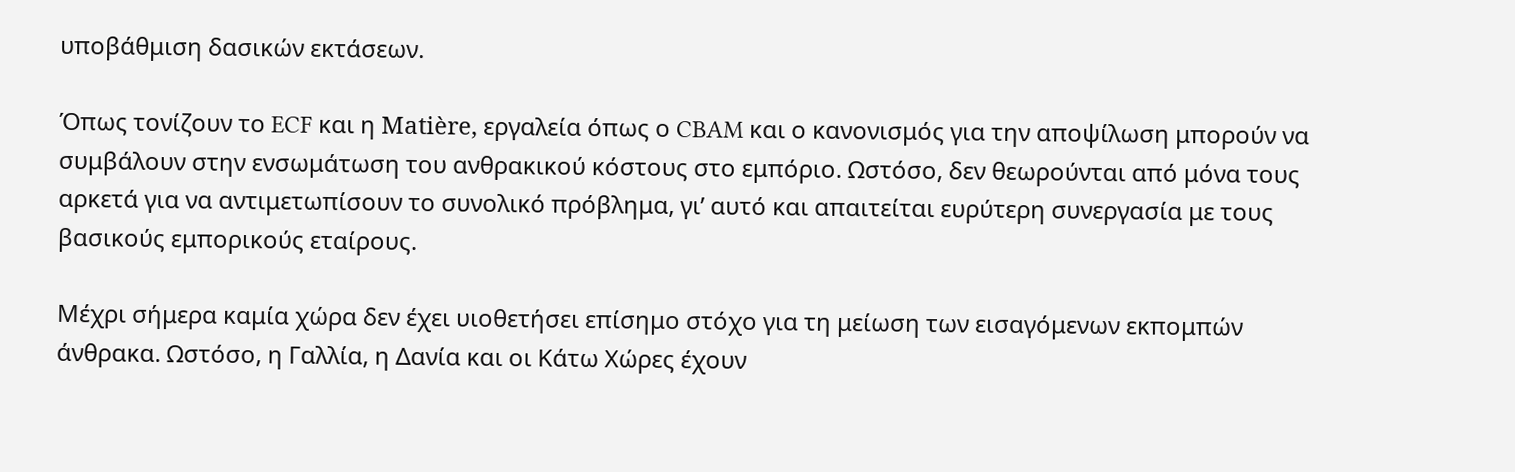υποβάθμιση δασικών εκτάσεων.

Όπως τονίζουν το ECF και η Matière, εργαλεία όπως ο CBAM και ο κανονισμός για την αποψίλωση μπορούν να συμβάλουν στην ενσωμάτωση του ανθρακικού κόστους στο εμπόριο. Ωστόσο, δεν θεωρούνται από μόνα τους αρκετά για να αντιμετωπίσουν το συνολικό πρόβλημα, γι’ αυτό και απαιτείται ευρύτερη συνεργασία με τους βασικούς εμπορικούς εταίρους.

Μέχρι σήμερα καμία χώρα δεν έχει υιοθετήσει επίσημο στόχο για τη μείωση των εισαγόμενων εκπομπών άνθρακα. Ωστόσο, η Γαλλία, η Δανία και οι Κάτω Χώρες έχουν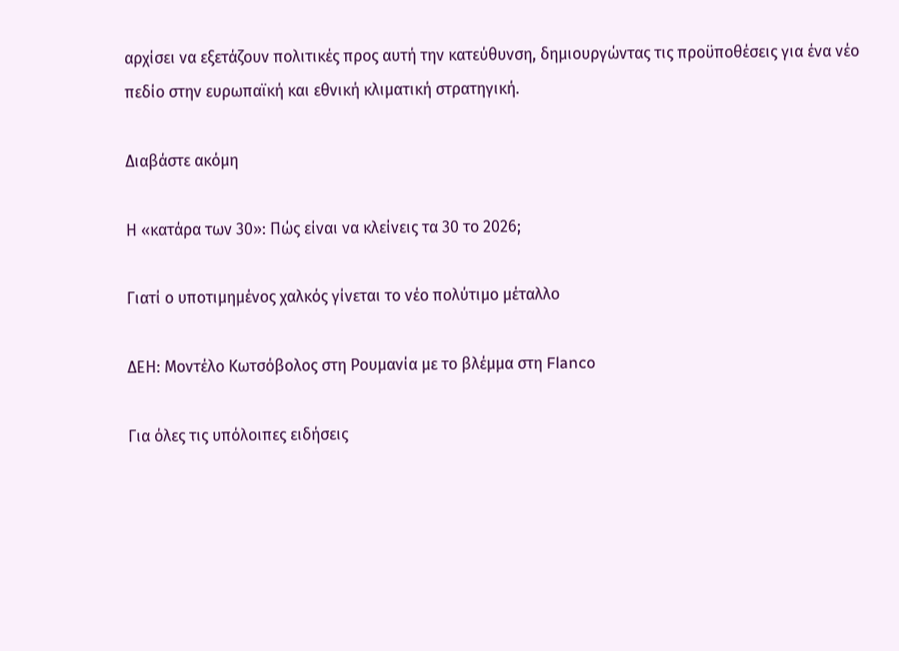αρχίσει να εξετάζουν πολιτικές προς αυτή την κατεύθυνση, δημιουργώντας τις προϋποθέσεις για ένα νέο πεδίο στην ευρωπαϊκή και εθνική κλιματική στρατηγική.

Διαβάστε ακόμη

Η «κατάρα των 30»: Πώς είναι να κλείνεις τα 30 το 2026;

Γιατί ο υποτιμημένος χαλκός γίνεται το νέο πολύτιμο μέταλλο

ΔΕΗ: Μοντέλο Κωτσόβολος στη Ρουμανία με το βλέμμα στη Flanco

Για όλες τις υπόλοιπες ειδήσεις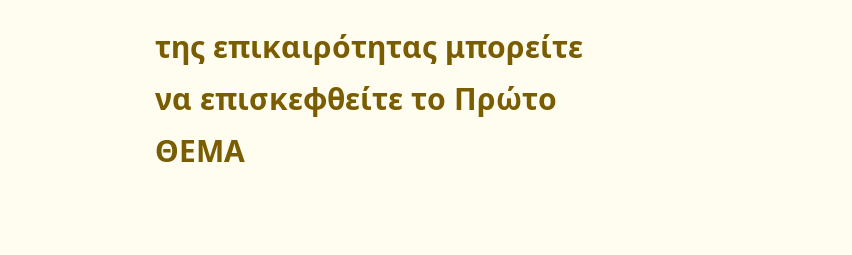της επικαιρότητας μπορείτε να επισκεφθείτε το Πρώτο ΘΕΜΑ